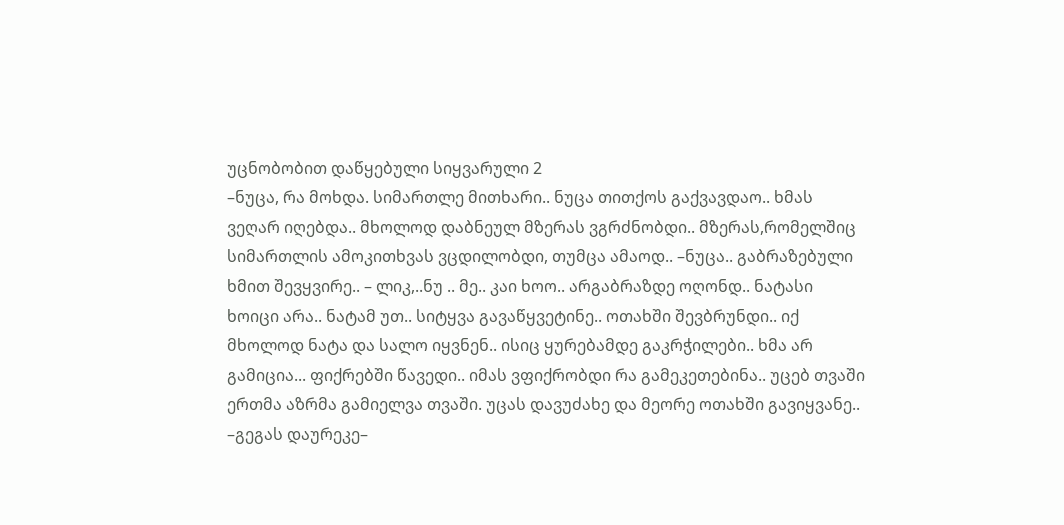უცნობობით დაწყებული სიყვარული 2
–ნუცა, რა მოხდა. სიმართლე მითხარი.. ნუცა თითქოს გაქვავდაო.. ხმას ვეღარ იღებდა.. მხოლოდ დაბნეულ მზერას ვგრძნობდი.. მზერას,რომელშიც სიმართლის ამოკითხვას ვცდილობდი, თუმცა ამაოდ.. –ნუცა.. გაბრაზებული ხმით შევყვირე.. – ლიკ,..ნუ .. მე.. კაი ხოო.. არგაბრაზდე ოღონდ.. ნატასი ხოიცი არა.. ნატამ უთ.. სიტყვა გავაწყვეტინე.. ოთახში შევბრუნდი.. იქ მხოლოდ ნატა და სალო იყვნენ.. ისიც ყურებამდე გაკრჭილები.. ხმა არ გამიცია... ფიქრებში წავედი.. იმას ვფიქრობდი რა გამეკეთებინა.. უცებ თვაში ერთმა აზრმა გამიელვა თვაში. უცას დავუძახე და მეორე ოთახში გავიყვანე.. –გეგას დაურეკე–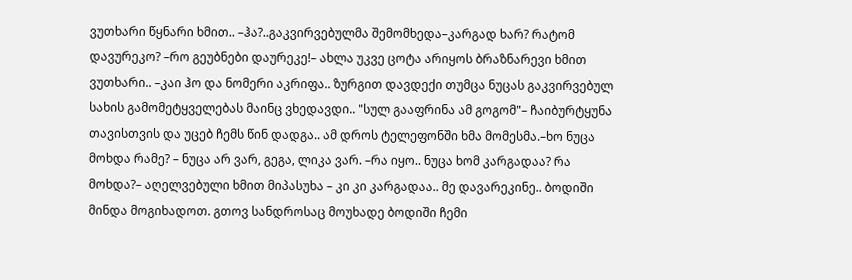ვუთხარი წყნარი ხმით.. –ჰა?..გაკვირვებულმა შემომხედა–კარგად ხარ? რატომ დავურეკო? –რო გეუბნები დაურეკე!– ახლა უკვე ცოტა არიყოს ბრაზნარევი ხმით ვუთხარი.. –კაი ჰო და ნომერი აკრიფა.. ზურგით დავდექი თუმცა ნუცას გაკვირვებულ სახის გამომეტყველებას მაინც ვხედავდი.. "სულ გააფრინა ამ გოგომ"– ჩაიბურტყუნა თავისთვის და უცებ ჩემს წინ დადგა.. ამ დროს ტელეფონში ხმა მომესმა.–ხო ნუცა მოხდა რამე? – ნუცა არ ვარ, გეგა, ლიკა ვარ. –რა იყო.. ნუცა ხომ კარგადაა? რა მოხდა?– აღელვებული ხმით მიპასუხა – კი კი კარგადაა.. მე დავარეკინე.. ბოდიში მინდა მოგიხადოთ. გთოვ სანდროსაც მოუხადე ბოდიში ჩემი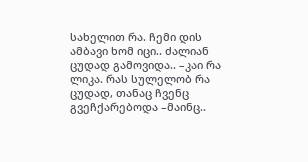სახელით რა. ჩემი დის ამბავი ხომ იცი.. ძალიან ცუდად გამოვიდა.. –კაი რა ლიკა. რას სულელობ რა ცუდად, თანაც ჩვენც გვეჩქარებოდა –მაინც..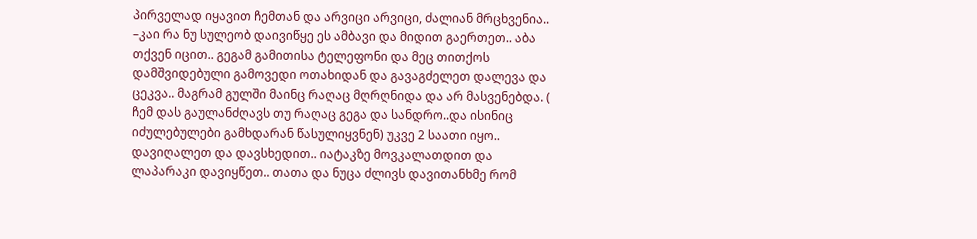პირველად იყავით ჩემთან და არვიცი არვიცი, ძალიან მრცხვენია.. –კაი რა ნუ სულეობ დაივიწყე ეს ამბავი და მიდით გაერთეთ.. აბა თქვენ იცით.. გეგამ გამითისა ტელეფონი და მეც თითქოს დამშვიდებული გამოვედი ოთახიდან და გავაგძელეთ დალევა და ცეკვა.. მაგრამ გულში მაინც რაღაც მღრღნიდა და არ მასვენებდა. ( ჩემ დას გაულანძღავს თუ რაღაც გეგა და სანდრო..და ისინიც იძულებულები გამხდარან წასულიყვნენ) უკვე 2 საათი იყო.. დავიღალეთ და დავსხედით.. იატაკზე მოვკალათდით და ლაპარაკი დავიყწეთ.. თათა და ნუცა ძლივს დავითანხმე რომ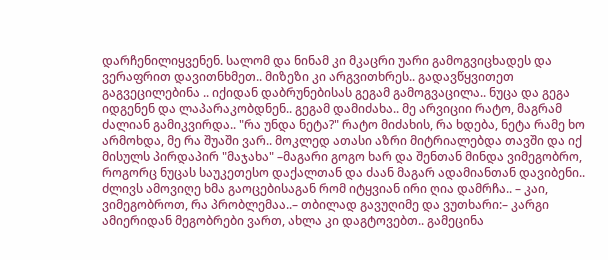დარჩენილიყვენენ. სალომ და ნინამ კი მკაცრი უარი გამოგვიცხადეს და ვერაფრით დავითნხმეთ.. მიზეზი კი არგვითხრეს.. გადავწყვითეთ გაგვეცილებინა .. იქიდან დაბრუნებისას გეგამ გამოგვაცილა.. ნუცა და გეგა იდგენენ და ლაპარაკობდნენ.. გეგამ დამიძახა.. მე არვიციი რატო, მაგრამ ძალიან გამიკვირდა.. "რა უნდა ნეტა?" რატო მიძახის, რა ხდება, ნეტა რამე ხო არმოხდა, მე რა შუაში ვარ.. მოკლედ ათასი აზრი მიტრიალებდა თავში და იქ მისულს პირდაპირ "მაჯახა" –მაგარი გოგო ხარ და შენთან მინდა ვიმეგობრო, როგორც ნუცას საუკეთესო დაქალთან და ძაან მაგარ ადამიანთან დავიბენი.. ძლივს ამოვიღე ხმა გაოცებისაგან რომ იტყვიან ირი ღია დამრჩა.. – კაი, ვიმეგობროთ, რა პრობლემაა..– თბილად გავუღიმე და ვუთხარი:– კარგი ამიერიდან მეგობრები ვართ, ახლა კი დაგტოვებთ.. გამეცინა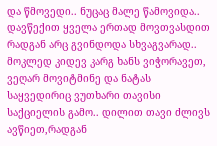და წმოვედი.. ნუცაც მალე წამოვიდა.. დავწექით ყველა ერთად მოვთვასდით რადგან არც გვინდოდა სხვაგვარად.. მოკლედ კიდევ კარგ ხანს ვიჭორავეთ, ვეღარ მოვიტმინე და ნატას საყვედირიც ვუთხარი თავისი საქციელის გამო.. დილით თავი ძლივს ავწიეთ,რადგან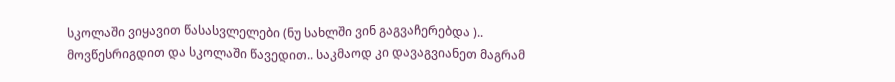სკოლაში ვიყავით წასასვლელები (ნუ სახლში ვინ გაგვაჩერებდა ).. მოვწესრიგდით და სკოლაში წავედით.. საკმაოდ კი დავაგვიანეთ მაგრამ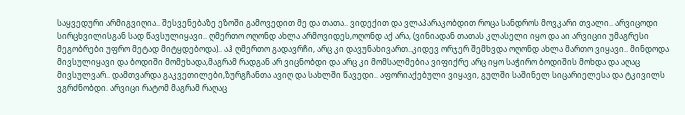საყვედური არმიგვიღია.. შესვენებაზე ეზოში გამოვედით მე და თათა.. ვიდექით და ვლაპარაკობდით როცა სანდროს მოვკარი თვალი.. არვიცოდი სირცხვილისგან სად წავსულიყავი.. ღმერთო ოღონდ ახლა არმოვიდეს,ოღონდ აქ არა, (ვინიადან თათას კლასელი იყო და აი არვიციი უმაგრესი მეგობრები უფრო მეტად მიტყდებოდა).. აჰ ღმერთო გადავრჩი, არც კი დავუნახივართ..კიდევ ორჯერ შემხვდა ოღონდ ახლა მართო ვიყავი.. მინდოდა მივსულიყავი და ბოდიში მომეხადა,მაგრამ რადგან არ ვიცნობდი და არც კი მომსალმებია ვიფიქრე არც იყო საჭირო ბოდიშის მოხდა და აღაც მივსულვარ.. დამთვარდა გაკვეთილები,ზურგჩანთა ავიღ და სახლში წავედი.. აფორიაქებული ვიყავი, გულში საშინელ სიცარიელესა და ტკივილს ვგრძნობდი. არვიცი რატომ მაგრამ რაღაც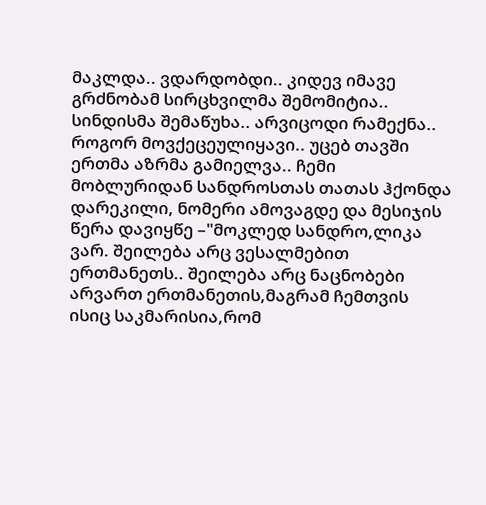მაკლდა.. ვდარდობდი.. კიდევ იმავე გრძნობამ სირცხვილმა შემომიტია.. სინდისმა შემაწუხა.. არვიცოდი რამექნა.. როგორ მოვქეცეულიყავი.. უცებ თავში ერთმა აზრმა გამიელვა.. ჩემი მობლურიდან სანდროსთას თათას ჰქონდა დარეკილი, ნომერი ამოვაგდე და მესიჯის წერა დავიყწე –"მოკლედ სანდრო,ლიკა ვარ. შეილება არც ვესალმებით ერთმანეთს.. შეილება არც ნაცნობები არვართ ერთმანეთის,მაგრამ ჩემთვის ისიც საკმარისია,რომ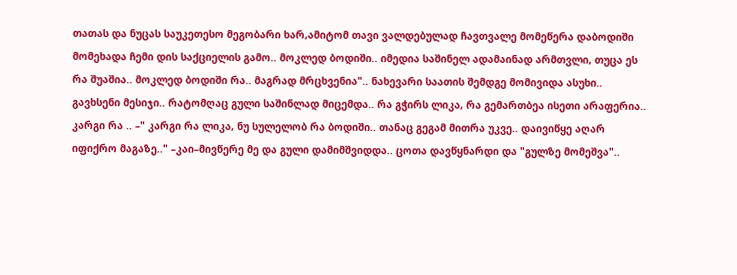თათას და ნუცას საუკეთესო მეგობარი ხარ,ამიტომ თავი ვალდებულად ჩავთვალე მომეწერა დაბოდიში მომეხადა ჩემი დის საქციელის გამო.. მოკლედ ბოდიში.. იმედია საშინელ ადამაინად არმთვლი, თუცა ეს რა შუაშია.. მოკლედ ბოდიში რა.. მაგრად მრცხვენია".. ნახევარი საათის შემდგე მომივიდა ასუხი.. გავხსენი მესიჯი.. რატომღაც გული საშინლად მიცემდა.. რა გჭირს ლიკა, რა გემართბეა ისეთი არაფერია.. კარგი რა .. –" კარგი რა ლიკა, ნუ სულელობ რა ბოდიში.. თანაც გეგამ მითრა უკვე.. დაივიწყე აღარ იფიქრო მაგაზე.." –კაი–მივწერე მე და გული დამიმშვიდდა.. ცოთა დავწყნარდი და "გულზე მომეშვა"..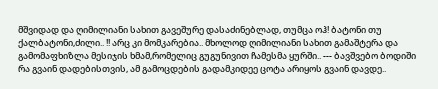მშვიდად და ღიმილიანი სახით გავეშურე დასაძინებლად, თუმცა ოჰ! ბატონი თუ ქალბატონი,ძილი.. !! არც კი მომკარებია.. მხოლოდ ღიმილიანი სახით გამაშტერა და გამომაფხიზლა მესიჯის ხმამ,რომელიც გუგუნივით ჩამესმა ყურში.. --- ბავშვებო ბოდიში რა გვაინ დადებისთვის, ამ გამოცდების გადამკიდეე ცოტა არიყოს გვაინ დავდე..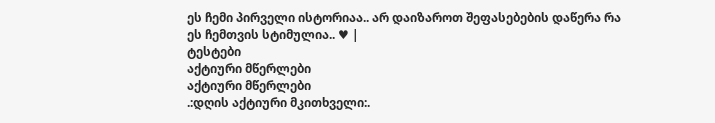ეს ჩემი პირველი ისტორიაა.. არ დაიზაროთ შეფასებების დაწერა რა ეს ჩემთვის სტიმულია.. ♥ |
ტესტები
აქტიური მწერლები
აქტიური მწერლები
.:დღის აქტიური მკითხველი:.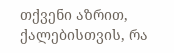თქვენი აზრით, ქალებისთვის, რა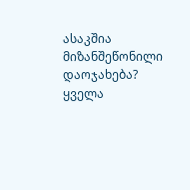ასაკშია მიზანშეწონილი დაოჯახება?
ყველა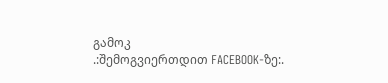გამოკ
.:შემოგვიერთდით FACEBOOK-ზე:.